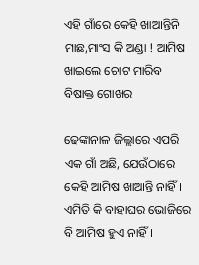ଏହି ଗାଁରେ କେହି ଖାଆନ୍ତିନି ମାଛ,ମାଂସ କି ଅଣ୍ଡା ! ଆମିଷ ଖାଇଲେ ଚୋଟ ମାରିବ ବିଷାକ୍ତ ଗୋଖର

ଢେଙ୍କାନାଳ ଜିଲ୍ଲାରେ ଏପରି ଏକ ଗାଁ ଅଛି, ଯେଉଁଠାରେ କେହି ଆମିଷ ଖାଆନ୍ତି ନାହିଁ। ଏମିତି କି ବାହାଘର ଭୋଜିରେ ବି ଆମିଷ ହୁଏ ନାହିଁ।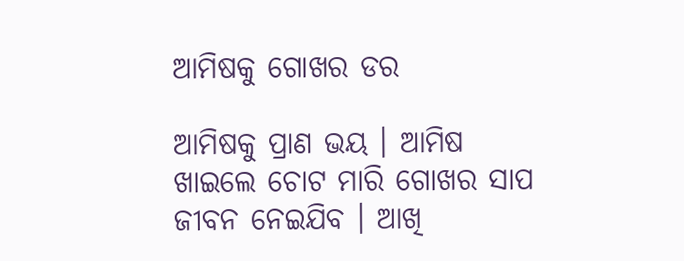ଆମିଷକୁ ଗୋଖର ଡର

ଆମିଷକୁ ପ୍ରାଣ ଭୟ । ଆମିଷ ଖାଇଲେ ଚୋଟ ମାରି ଗୋଖର ସାପ ଜୀବନ ନେଇଯିବ । ଆଖି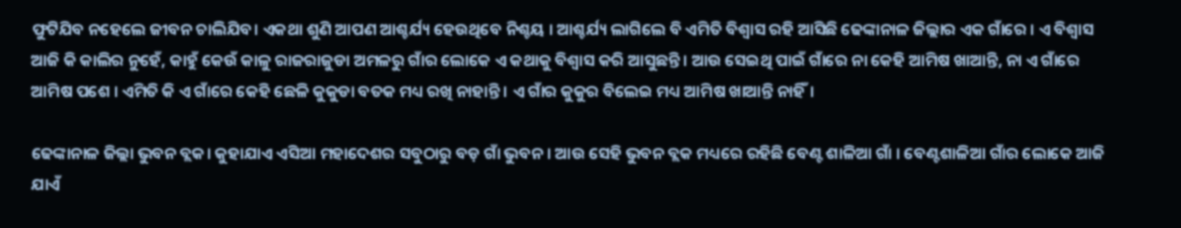ଫୁଟିଯିବ ନହେଲେ ଜୀବନ ଚାଲିଯିବ। ଏକଥା ଶୁଣି ଆପଣ ଆଶ୍ଚର୍ଯ୍ୟ ହେଉଥିବେ ନିଶ୍ଚୟ । ଆଶ୍ଚର୍ଯ୍ୟ ଲାଗିଲେ ବି ଏମିତି ବିଶ୍ୱାସ ରହି ଆସିଛି ଢେଙ୍କାନାଳ ଜିଲ୍ଲାର ଏକ ଗାଁରେ । ଏ ବିଶ୍ୱାସ ଆଜି କି କାଲିର ନୁହେଁ, କାହୁଁ କେଉଁ କାଳୁ ରାଜରାଜୁଡା ଅମଳରୁ ଗାଁର ଲୋକେ ଏ କଥାକୁ ବିଶ୍ୱାସ କରି ଆସୁଛନ୍ତି। ଆଉ ସେଇଥି ପାଇଁ ଗାଁରେ ନା କେହି ଆମିଷ ଖାଆନ୍ତି, ନା ଏ ଗାଁରେ ଆମିଷ ପଶେ । ଏମିତି କି ଏ ଗାଁରେ କେହି ଛେଳି କୁକୁଡା ବତକ ମଧ୍ୟ ରଖି ନାହାନ୍ତି । ଏ ଗାଁର କୁକୁର ବିଲେଇ ମଧ୍ୟ ଆମିଷ ଖାଆନ୍ତି ନାହିଁ।

ଢେଙ୍କାନାଳ ଜିଲ୍ଲା ଭୁବନ ବ୍ଲକ। କୁହାଯାଏ ଏସିଆ ମହାଦେଶର ସବୁଠାରୁ ବଡ଼ ଗାଁ ଭୁବନ । ଆଉ ସେହି ଭୁବନ ବ୍ଲକ ମଧ୍ୟରେ ରହିଛି ବେଣ୍ଟ ଶାଳିଆ ଗାଁ । ବେଣ୍ଟଶାଳିଆ ଗାଁର ଲୋକେ ଆଜି ଯାଏଁ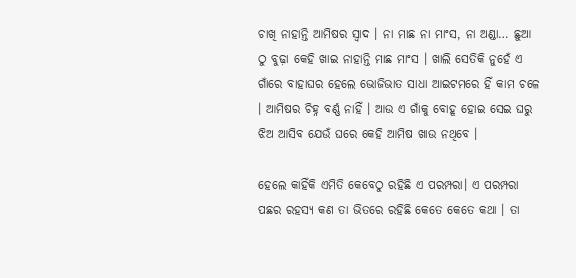ଚାଖି ନାହାନ୍ତି ଆମିଷର ସ୍ୱାଦ । ନା ମାଛ ନା ମାଂସ, ନା ଅଣ୍ଡା… ଛୁଆ ଠୁ ବୁଢ଼ା କେହି ଖାଇ ନାହାନ୍ତି ମାଛ ମାଂସ । ଖାଲି ସେତିକି ନୁହେଁ ଏ ଗାଁରେ ବାହାଘର ହେଲେ ଭୋଜିଭାତ ସାଧା ଆଇଟମରେ ହିଁ କାମ ଚଳେ । ଆମିଷର ଚିହ୍ନ ବର୍ଣ୍ଣ ନାହିଁ । ଆଉ ଏ ଗାଁକୁ ବୋହୂ ହୋଇ ସେଇ ଘରୁ ଝିଅ ଆସିବ ଯେଉଁ ଘରେ କେହି ଆମିଷ ଖାଉ ନଥିବେ ।

ହେଲେ କାହିଁକି ଏମିତି କେବେଠୁ ରହିଛି ଏ ପରମ୍ପରା। ଏ ପରମ୍ପରା ପଛର ରହସ୍ୟ କଣ ତା ଭିତରେ ରହିଛି କେତେ କେତେ କଥା । ତା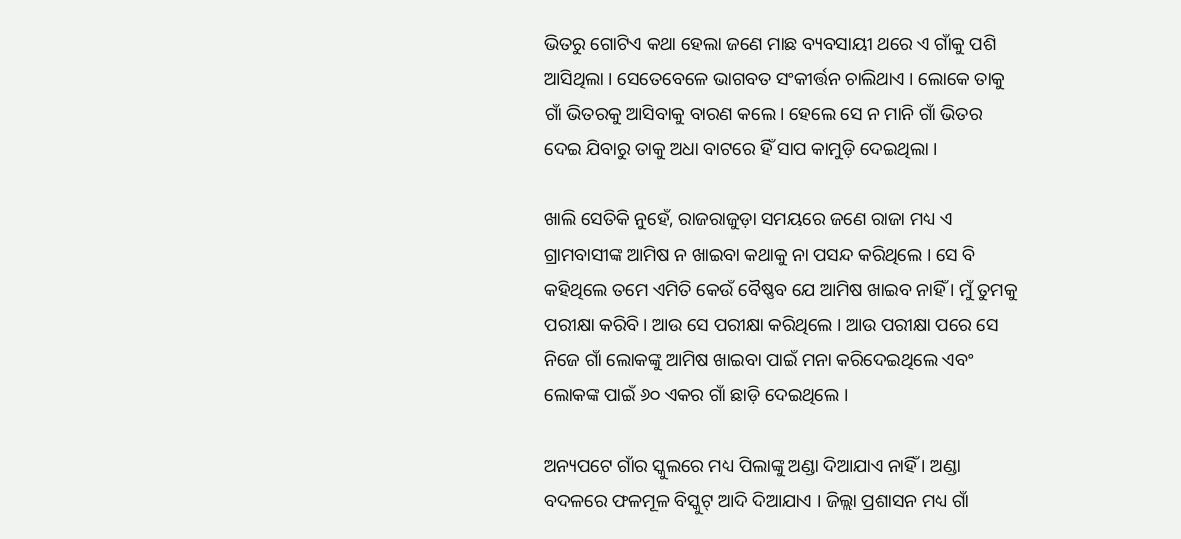ଭିତରୁ ଗୋଟିଏ କଥା ହେଲା ଜଣେ ମାଛ ବ୍ୟବସାୟୀ ଥରେ ଏ ଗାଁକୁ ପଶି ଆସିଥିଲା । ସେତେବେଳେ ଭାଗବତ ସଂକୀର୍ତ୍ତନ ଚାଲିଥାଏ । ଲୋକେ ତାକୁ ଗାଁ ଭିତରକୁ ଆସିବାକୁ ବାରଣ କଲେ। ହେଲେ ସେ ନ ମାନି ଗାଁ ଭିତର ଦେଇ ଯିବାରୁ ତାକୁ ଅଧା ବାଟରେ ହିଁ ସାପ କାମୁଡ଼ି ଦେଇଥିଲା ।

ଖାଲି ସେତିକି ନୁହେଁ, ରାଜରାଜୁଡ଼ା ସମୟରେ ଜଣେ ରାଜା ମଧ୍ୟ ଏ ଗ୍ରାମବାସୀଙ୍କ ଆମିଷ ନ ଖାଇବା କଥାକୁ ନା ପସନ୍ଦ କରିଥିଲେ । ସେ ବି କହିଥିଲେ ତମେ ଏମିତି କେଉଁ ବୈଷ୍ଣବ ଯେ ଆମିଷ ଖାଇବ ନାହିଁ । ମୁଁ ତୁମକୁ ପରୀକ୍ଷା କରିବି। ଆଉ ସେ ପରୀକ୍ଷା କରିଥିଲେ । ଆଉ ପରୀକ୍ଷା ପରେ ସେ ନିଜେ ଗାଁ ଲୋକଙ୍କୁ ଆମିଷ ଖାଇବା ପାଇଁ ମନା କରିଦେଇଥିଲେ ଏବଂ ଲୋକଙ୍କ ପାଇଁ ୬୦ ଏକର ଗାଁ ଛାଡ଼ି ଦେଇଥିଲେ ।

ଅନ୍ୟପଟେ ଗାଁର ସ୍କୁଲରେ ମଧ୍ୟ ପିଲାଙ୍କୁ ଅଣ୍ଡା ଦିଆଯାଏ ନାହିଁ । ଅଣ୍ଡା ବଦଳରେ ଫଳମୂଳ ବିସ୍କୁଟ୍ ଆଦି ଦିଆଯାଏ । ଜିଲ୍ଲା ପ୍ରଶାସନ ମଧ୍ୟ ଗାଁ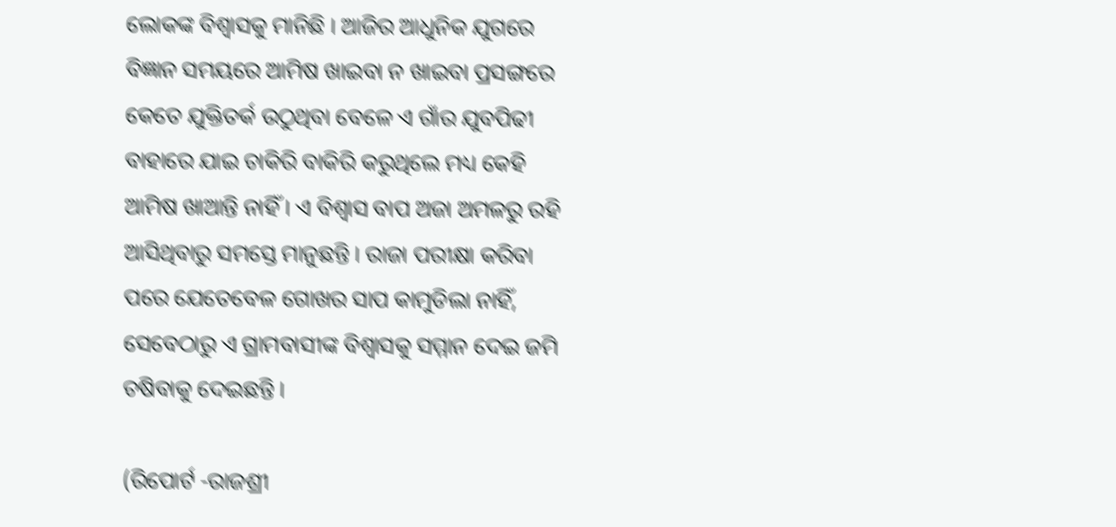ଲୋକଙ୍କ ବିଶ୍ୱାସକୁ ମାନିଛି । ଆଜିର ଆଧୁନିକ ଯୁଗରେ ବିଜ୍ଞାନ ସମୟରେ ଆମିଷ ଖାଇବା ନ ଖାଇବା ପ୍ରସଙ୍ଗରେ କେତେ ଯୁକ୍ତିତର୍କ ଉଠୁଥିବା ବେଳେ ଏ ଗାଁର ଯୁବପିଢୀ ବାହାରେ ଯାଇ ଚାକିରି ବାକିରି କରୁଥିଲେ ମଧ୍ୟ କେହି ଆମିଷ ଖାଆନ୍ତି ନାହିଁ । ଏ ବିଶ୍ୱାସ ବାପ ଅଜା ଅମଳରୁ ରହି ଆସିଥିବାରୁ ସମସ୍ତେ ମାନୁଛନ୍ତି । ରାଜା ପରୀକ୍ଷା କରିବା ପରେ ଯେତେବେଳ ଗୋଖର ସାପ କାମୁଡିଲା ନାହିଁ, ସେବେଠାରୁ ଏ ଗ୍ରାମବାସୀଙ୍କ ବିଶ୍ୱାସକୁ ସମ୍ମାନ ଦେଇ ଜମି ଚଷିବାକୁ ଦେଇଛନ୍ତି ।

(ରିପୋର୍ଟ -ରାଜଶ୍ରୀ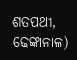ଶତପଥୀ, ଢେଙ୍କାନାଳ)